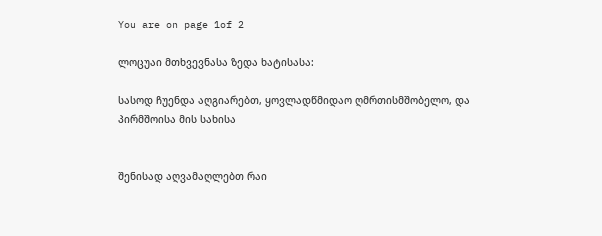You are on page 1of 2

ლოცუაი მთხვევნასა ზედა ხატისასა:

სასოდ ჩუენდა აღგიარებთ, ყოვლადწმიდაო ღმრთისმშობელო, და პირმშოისა მის სახისა


შენისად აღვამაღლებთ რაი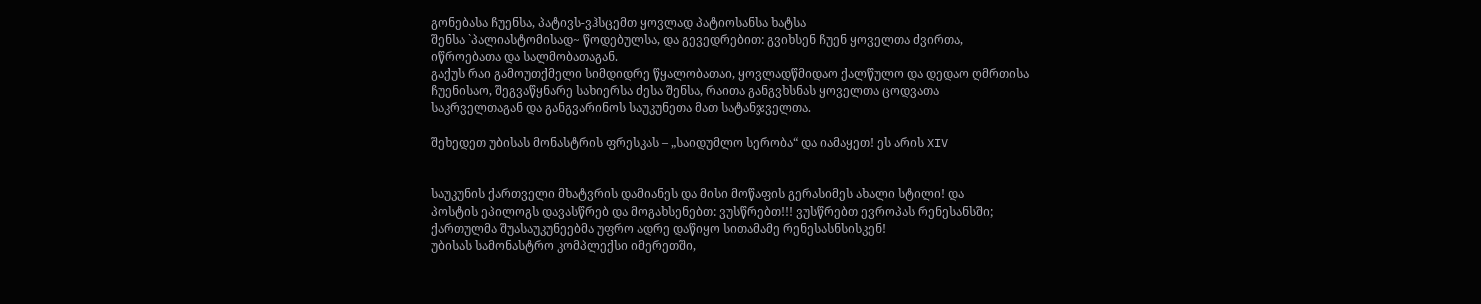გონებასა ჩუენსა, პატივს-ვჰსცემთ ყოვლად პატიოსანსა ხატსა
შენსა `პალიასტომისად~ წოდებულსა, და გევედრებით: გვიხსენ ჩუენ ყოველთა ძვირთა,
იწროებათა და სალმობათაგან.
გაქუს რაი გამოუთქმელი სიმდიდრე წყალობათაი, ყოვლადწმიდაო ქალწულო და დედაო ღმრთისა
ჩუენისაო, შეგვაწყნარე სახიერსა ძესა შენსა, რაითა განგვხსნას ყოველთა ცოდვათა
საკრველთაგან და განგვარინოს საუკუნეთა მათ სატანჯველთა.

შეხედეთ უბისას მონასტრის ფრესკას – „საიდუმლო სერობა“ და იამაყეთ! ეს არის XIV


საუკუნის ქართველი მხატვრის დამიანეს და მისი მოწაფის გერასიმეს ახალი სტილი! და
პოსტის ეპილოგს დავასწრებ და მოგახსენებთ: ვუსწრებთ!!! ვუსწრებთ ევროპას რენესანსში;
ქართულმა შუასაუკუნეებმა უფრო ადრე დაწიყო სითამამე რენესასნსისკენ!
უბისას სამონასტრო კომპლექსი იმერეთში,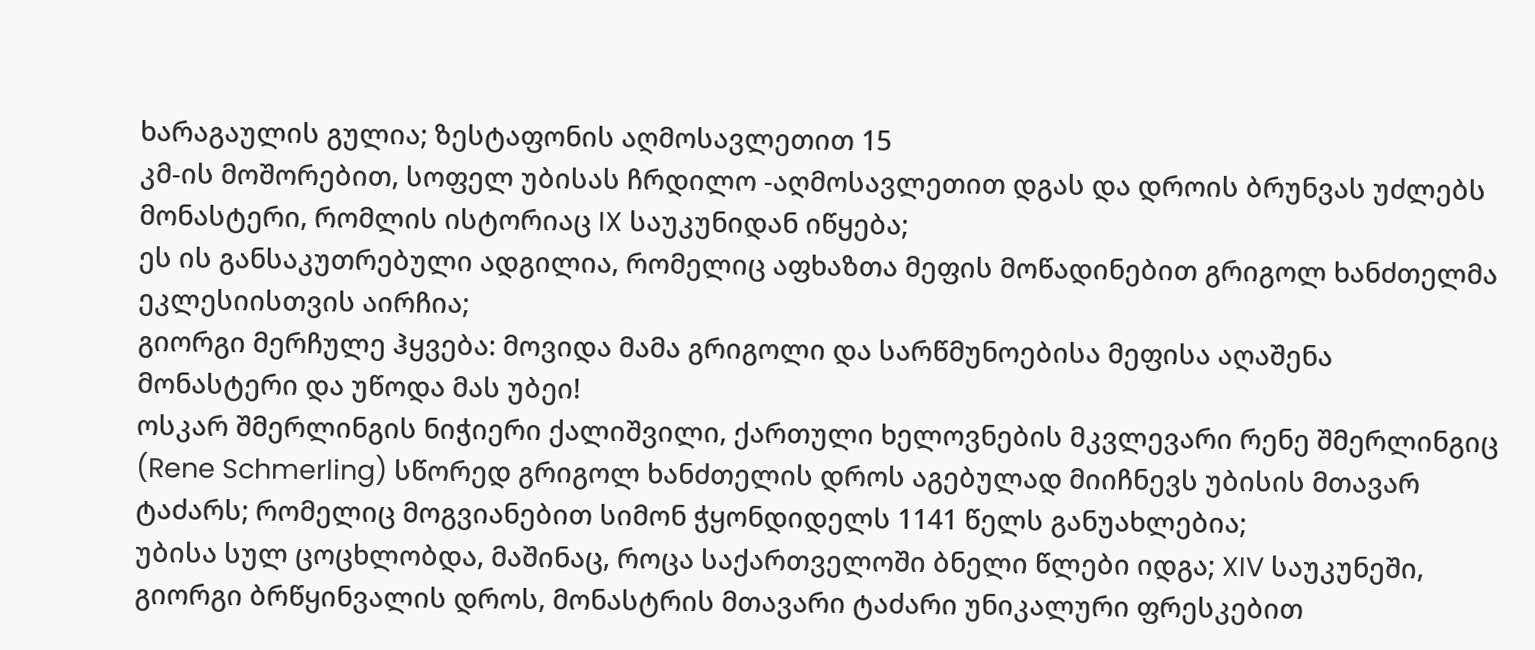ხარაგაულის გულია; ზესტაფონის აღმოსავლეთით 15
კმ-ის მოშორებით, სოფელ უბისას ჩრდილო -აღმოსავლეთით დგას და დროის ბრუნვას უძლებს
მონასტერი, რომლის ისტორიაც IX საუკუნიდან იწყება;
ეს ის განსაკუთრებული ადგილია, რომელიც აფხაზთა მეფის მოწადინებით გრიგოლ ხანძთელმა
ეკლესიისთვის აირჩია;
გიორგი მერჩულე ჰყვება: მოვიდა მამა გრიგოლი და სარწმუნოებისა მეფისა აღაშენა
მონასტერი და უწოდა მას უბეი!
ოსკარ შმერლინგის ნიჭიერი ქალიშვილი, ქართული ხელოვნების მკვლევარი რენე შმერლინგიც
(Rene Schmerling) სწორედ გრიგოლ ხანძთელის დროს აგებულად მიიჩნევს უბისის მთავარ
ტაძარს; რომელიც მოგვიანებით სიმონ ჭყონდიდელს 1141 წელს განუახლებია;
უბისა სულ ცოცხლობდა, მაშინაც, როცა საქართველოში ბნელი წლები იდგა; XIV საუკუნეში,
გიორგი ბრწყინვალის დროს, მონასტრის მთავარი ტაძარი უნიკალური ფრესკებით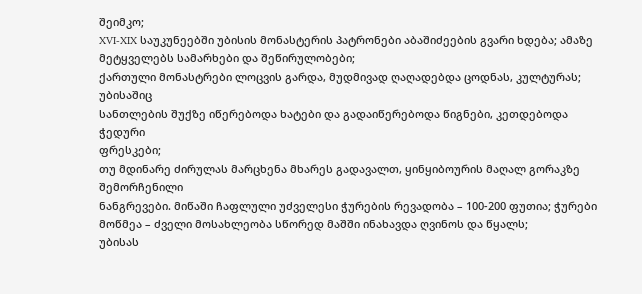შეიმკო;
XVI-XIX საუკუნეებში უბისის მონასტერის პატრონები აბაშიძეების გვარი ხდება; ამაზე
მეტყველებს სამარხები და შეწირულობები;
ქართული მონასტრები ლოცვის გარდა, მუდმივად ღაღადებდა ცოდნას, კულტურას; უბისაშიც
სანთლების შუქზე იწერებოდა ხატები და გადაიწერებოდა წიგნები, კეთდებოდა ჭედური
ფრესკები;
თუ მდინარე ძირულას მარცხენა მხარეს გადავალთ, ყინყიბოურის მაღალ გორაკზე შემორჩენილი
ნანგრევები. მიწაში ჩაფლული უძველესი ჭურების რევადობა – 100-200 ფუთია; ჭურები
მოწმეა – ძველი მოსახლეობა სწორედ მაშში ინახავდა ღვინოს და წყალს;
უბისას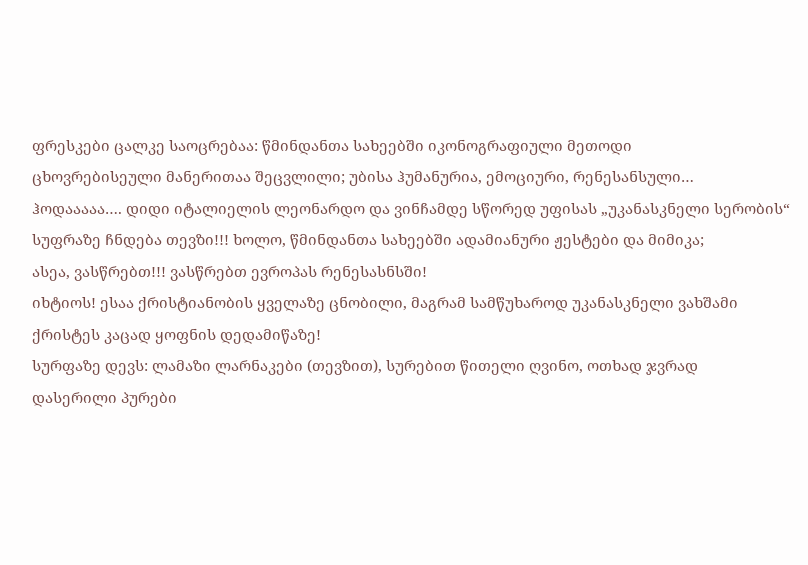ფრესკები ცალკე საოცრებაა: წმინდანთა სახეებში იკონოგრაფიული მეთოდი
ცხოვრებისეული მანერითაა შეცვლილი; უბისა ჰუმანურია, ემოციური, რენესანსული…
ჰოდააააა…. დიდი იტალიელის ლეონარდო და ვინჩამდე სწორედ უფისას „უკანასკნელი სერობის“
სუფრაზე ჩნდება თევზი!!! ხოლო, წმინდანთა სახეებში ადამიანური ჟესტები და მიმიკა;
ასეა, ვასწრებთ!!! ვასწრებთ ევროპას რენესასნსში!
იხტიოს! ესაა ქრისტიანობის ყველაზე ცნობილი, მაგრამ სამწუხაროდ უკანასკნელი ვახშამი
ქრისტეს კაცად ყოფნის დედამიწაზე!
სურფაზე დევს: ლამაზი ლარნაკები (თევზით), სურებით წითელი ღვინო, ოთხად ჯვრად
დასერილი პურები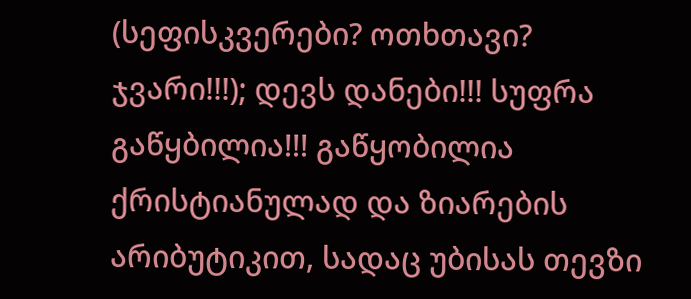(სეფისკვერები? ოთხთავი? ჯვარი!!!); დევს დანები!!! სუფრა
გაწყბილია!!! გაწყობილია ქრისტიანულად და ზიარების არიბუტიკით, სადაც უბისას თევზი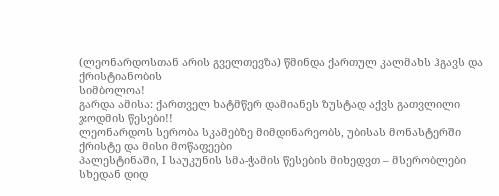(ლეონარდოსთან არის გველთევზა) წმინდა ქართულ კალმახს ჰგავს და ქრისტიანობის
სიმბოლოა!
გარდა ამისა: ქართველ ხატმწერ დამიანეს ზუსტად აქვს გათვლილი ჯოდმის წესები!!
ლეონარდოს სერობა სკამებზე მიმდინარეობს, უბისას მონასტერში ქრისტე და მისი მოწაფეები
პალესტინაში, I საუკუნის სმა-ჭამის წესების მიხედვთ – მსერობლები სხედან დიდ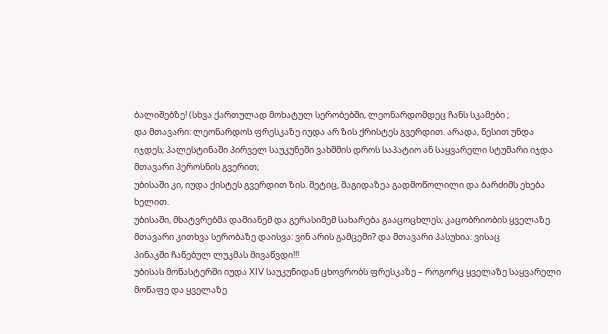ბალიშებზე! (სხვა ქართულად მოხატულ სერობებში, ლეონარდომდეც ჩანს სკამები ;
და მთავარი: ლეონარდოს ფრესკაზე იუდა არ ზის ქრისტეს გვერდით. არადა, წესით უნდა
იჯდეს; პალესტინაში პირველ საუკუნეში ვახშმის დროს საპატიო ან საყვარელი სტუმარი იჯდა
მთავარი პეროსნის გვერით;
უბისაში კი, იუდა ქისტეს გვერდით ზის. მეტიც, მაგიდაზეა გადმოწოლილი და ბარძიმს ეხება
ხელით.
უბისაში, მხატვრებმა დამიანემ და გერასიმემ სახარება გააცოცხლეს; კაცობრიობის ყველაზე
მთავარი კითხვა სერობაზე დაისვა: ვინ არის გამცემი? და მთავარი პასუხია: ვისაც
პინაკში ჩაწებულ ლუკმას მივაწვდი!!!
უბისას მონასტერში იუდა XIV საუკუნიდან ცხოვრობს ფრესკაზე – როგორც ყველაზე საყვარელი
მოწაფე და ყველაზე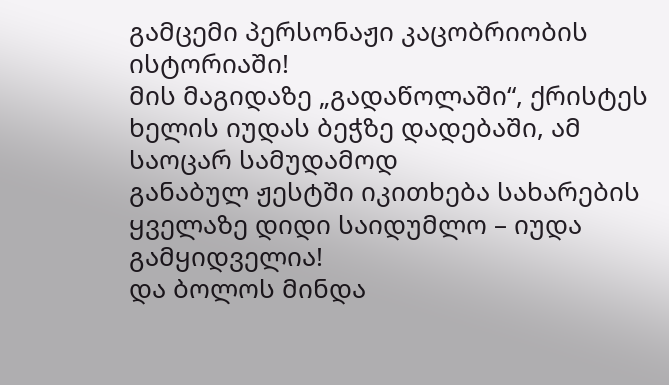გამცემი პერსონაჟი კაცობრიობის ისტორიაში!
მის მაგიდაზე „გადაწოლაში“, ქრისტეს ხელის იუდას ბეჭზე დადებაში, ამ საოცარ სამუდამოდ
განაბულ ჟესტში იკითხება სახარების ყველაზე დიდი საიდუმლო – იუდა გამყიდველია!
და ბოლოს მინდა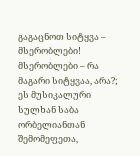გაგაცნოთ სიტყვა – მსერობლები!
მსერობლები – რა მაგარი სიტყვაა, არა?;
ეს მუსიკალური სულხან საბა ორბელიანთან შემომეფეთა,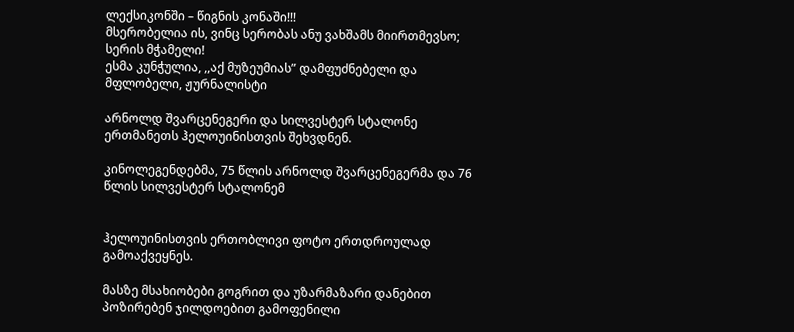ლექსიკონში – წიგნის კონაში!!!
მსერობელია ის, ვინც სერობას ანუ ვახშამს მიირთმევსო; სერის მჭამელი!
ესმა კუნჭულია, ,,აქ მუზეუმიას” დამფუძნებელი და მფლობელი, ჟურნალისტი

არნოლდ შვარცენეგერი და სილვესტერ სტალონე ერთმანეთს ჰელოუინისთვის შეხვდნენ.

კინოლეგენდებმა, 75 წლის არნოლდ შვარცენეგერმა და 76 წლის სილვესტერ სტალონემ


ჰელოუინისთვის ერთობლივი ფოტო ერთდროულად გამოაქვეყნეს.

მასზე მსახიობები გოგრით და უზარმაზარი დანებით პოზირებენ ჯილდოებით გამოფენილი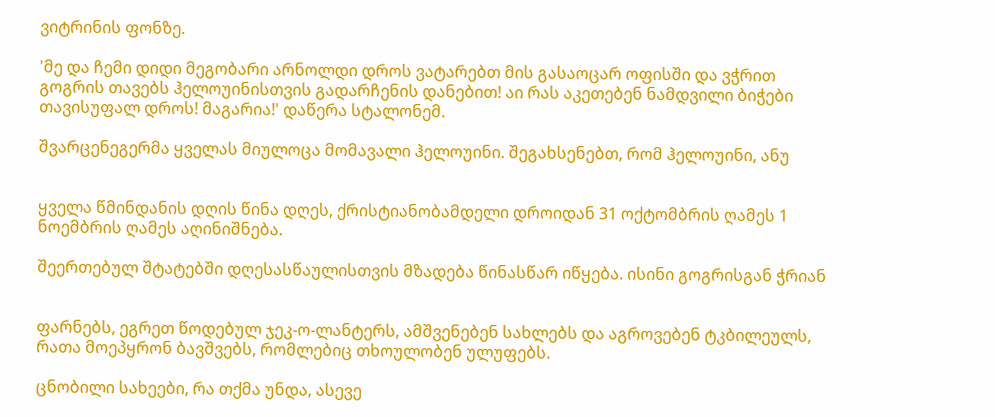ვიტრინის ფონზე.

'მე და ჩემი დიდი მეგობარი არნოლდი დროს ვატარებთ მის გასაოცარ ოფისში და ვჭრით
გოგრის თავებს ჰელოუინისთვის გადარჩენის დანებით! აი რას აკეთებენ ნამდვილი ბიჭები
თავისუფალ დროს! მაგარია!' დაწერა სტალონემ.

შვარცენეგერმა ყველას მიულოცა მომავალი ჰელოუინი. შეგახსენებთ, რომ ჰელოუინი, ანუ


ყველა წმინდანის დღის წინა დღეს, ქრისტიანობამდელი დროიდან 31 ოქტომბრის ღამეს 1
ნოემბრის ღამეს აღინიშნება.

შეერთებულ შტატებში დღესასწაულისთვის მზადება წინასწარ იწყება. ისინი გოგრისგან ჭრიან


ფარნებს, ეგრეთ წოდებულ ჯეკ-ო-ლანტერს, ამშვენებენ სახლებს და აგროვებენ ტკბილეულს,
რათა მოეპყრონ ბავშვებს, რომლებიც თხოულობენ ულუფებს.

ცნობილი სახეები, რა თქმა უნდა, ასევე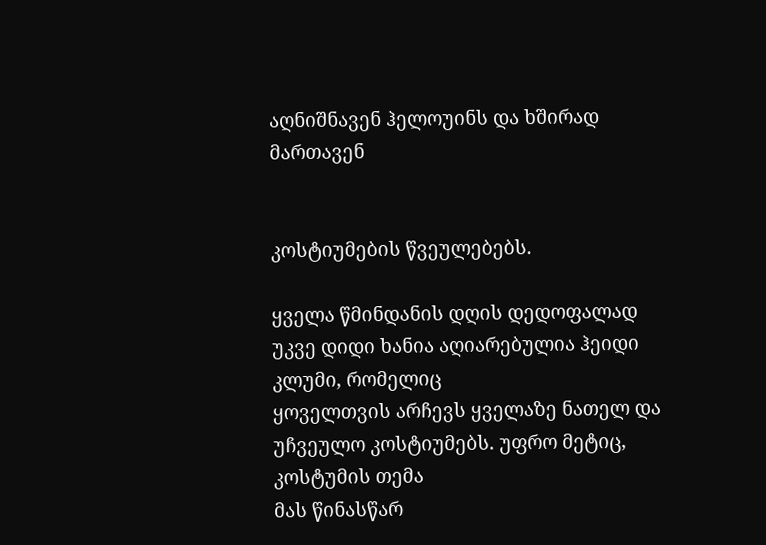აღნიშნავენ ჰელოუინს და ხშირად მართავენ


კოსტიუმების წვეულებებს.

ყველა წმინდანის დღის დედოფალად უკვე დიდი ხანია აღიარებულია ჰეიდი კლუმი, რომელიც
ყოველთვის არჩევს ყველაზე ნათელ და უჩვეულო კოსტიუმებს. უფრო მეტიც, კოსტუმის თემა
მას წინასწარ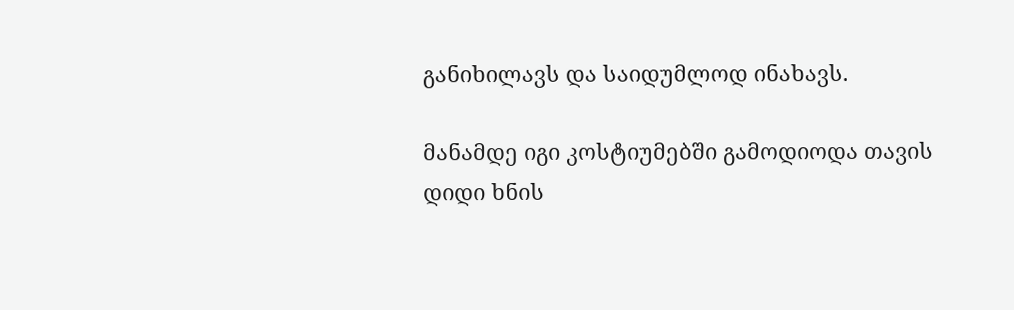განიხილავს და საიდუმლოდ ინახავს.

მანამდე იგი კოსტიუმებში გამოდიოდა თავის დიდი ხნის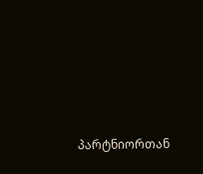პარტნიორთან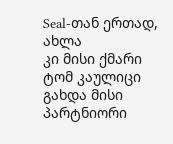Seal-თან ერთად, ახლა
კი მისი ქმარი ტომ კაულიცი გახდა მისი პარტნიორი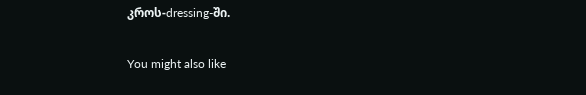კროს-dressing-ში.

You might also like